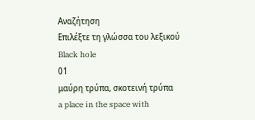Αναζήτηση
Επιλέξτε τη γλώσσα του λεξικού
Black hole
01
μαύρη τρύπα, σκοτεινή τρύπα
a place in the space with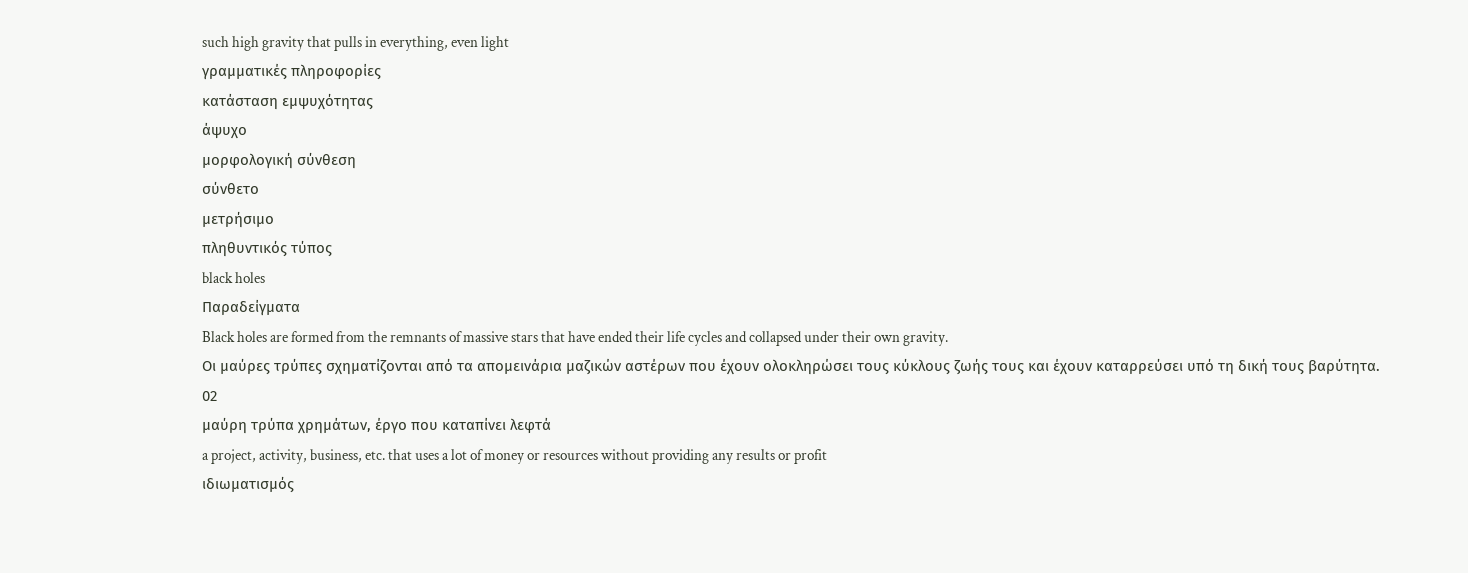such high gravity that pulls in everything, even light
γραμματικές πληροφορίες
κατάσταση εμψυχότητας
άψυχο
μορφολογική σύνθεση
σύνθετο
μετρήσιμο
πληθυντικός τύπος
black holes
Παραδείγματα
Black holes are formed from the remnants of massive stars that have ended their life cycles and collapsed under their own gravity.
Οι μαύρες τρύπες σχηματίζονται από τα απομεινάρια μαζικών αστέρων που έχουν ολοκληρώσει τους κύκλους ζωής τους και έχουν καταρρεύσει υπό τη δική τους βαρύτητα.
02
μαύρη τρύπα χρημάτων, έργο που καταπίνει λεφτά
a project, activity, business, etc. that uses a lot of money or resources without providing any results or profit
ιδιωματισμός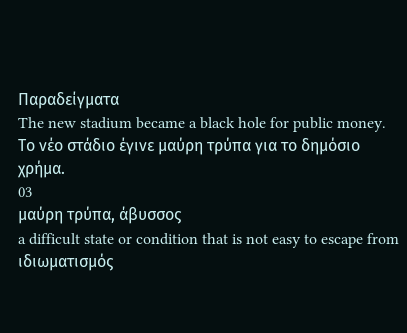Παραδείγματα
The new stadium became a black hole for public money.
Το νέο στάδιο έγινε μαύρη τρύπα για το δημόσιο χρήμα.
03
μαύρη τρύπα, άβυσσος
a difficult state or condition that is not easy to escape from
ιδιωματισμός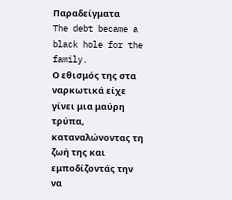Παραδείγματα
The debt became a black hole for the family.
Ο εθισμός της στα ναρκωτικά είχε γίνει μια μαύρη τρύπα, καταναλώνοντας τη ζωή της και εμποδίζοντάς την να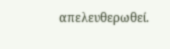απελευθερωθεί.